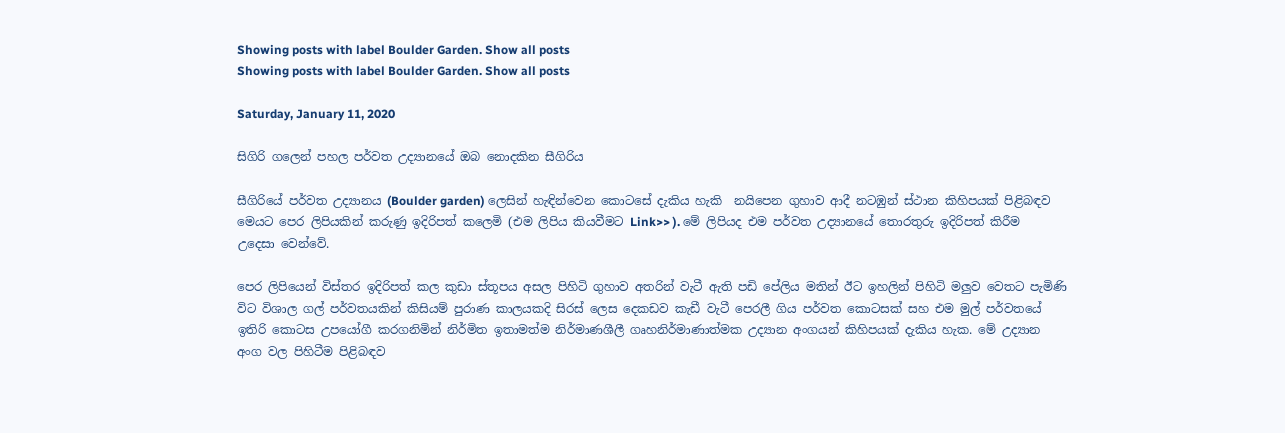Showing posts with label Boulder Garden. Show all posts
Showing posts with label Boulder Garden. Show all posts

Saturday, January 11, 2020

සිගිරි ගලෙන් පහල පර්වත උද්‍යානයේ ඔබ නොදකින සීගිරිය

සීගිරියේ පර්වත උද්‍යානය (Boulder garden) ලෙසින් හැඳින්වෙන කොටසේ දැකිය හැකි  නයිපෙන ගුහාව ආදී නටඹුන් ස්ථාන කිහිපයක් පිළිබඳව මෙයට පෙර ලිපියකින් කරුණු ඉදිරිපත් කලෙමි (එම ලිපිය කියවීමට Link>> ). මේ ලිපියද එම පර්වත උද්‍යානයේ තොරතුරු ඉදිරිපත් කිරීම උදෙසා වෙන්වේ.

පෙර ලිපියෙන් විස්තර ඉදිරිපත් කල කුඩා ස්තූපය අසල පිහිටි ගුහාව අතරින් වැටී ඇති පඩි පේලිය මතින් ඊට ඉහලින් පිහිටි මලුව වෙතට පැමිණි විට විශාල ගල් පර්වතයකින් කිසියම් පුරාණ කාලයකදි සිරස් ලෙස දෙකඩව කැඩී වැටී පෙරලී ගිය පර්වත කොටසක් සහ එම මුල් පර්වතයේ ඉතිරි කොටස උපයෝගී කරගනිමින් නිර්මිත ඉතාමත්ම නිර්මාණශීලී ගෘහනිර්මාණාත්මක උද්‍යාන අංගයන් කිහිපයක් දැකිය හැක. මේ උද්‍යාන අංග වල පිහිටීම පිළිබඳව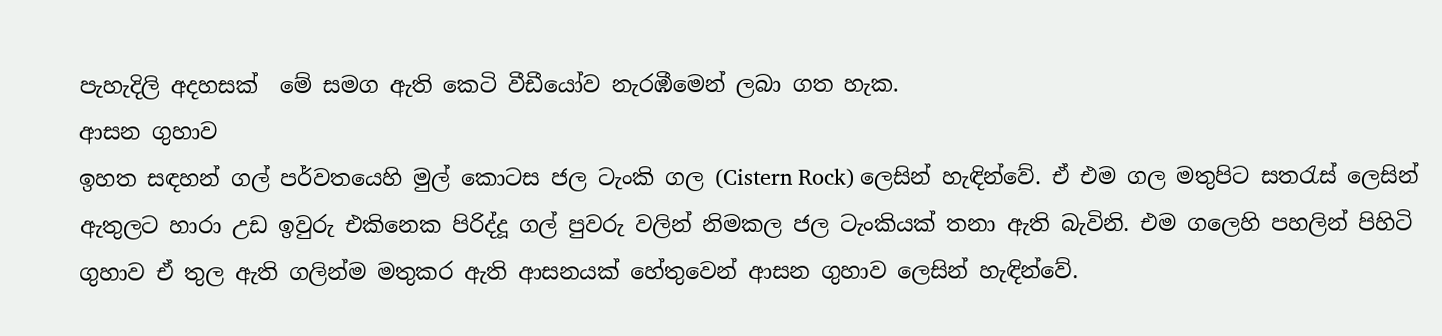පැහැදිලි අදහසක්  මේ සමග ඇති කෙටි වීඩීයෝව නැරඹීමෙන් ලබා ගත හැක.
ආසන ගුහාව
ඉහත සඳහන් ගල් පර්වතයෙහි මුල් කොටස ජල ටැංකි ගල (Cistern Rock) ලෙසින් හැඳින්වේ. ඒ එම ගල මතුපිට සතරැස් ලෙසින් ඇතුලට හාරා උඩ ඉවුරු එකිනෙක පිරිද්දූ ගල් පුවරු වලින් නිමකල ජල ටැංකියක් තනා ඇති බැවිනි. එම ගලෙහි පහලින් පිහිටි ගුහාව ඒ තුල ඇති ගලින්ම මතුකර ඇති ආසනයක් හේතුවෙන් ආසන ගුහාව ලෙසින් හැඳින්වේ.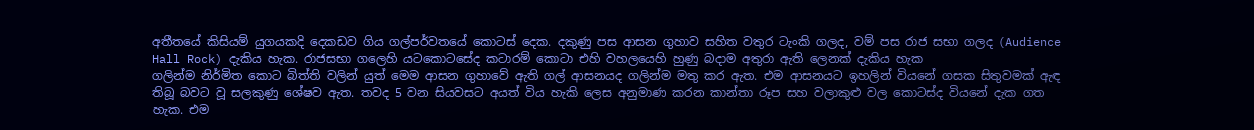අතීතයේ කිසියම් යුගයකදි දෙකඩව ගිය ගල්පර්වතයේ කොටස් දෙක. දකුණු පස ආසන ගුහාව සහිත වතුර ටැංකි ගලද, වම් පස රාජ සභා ගලද (Audience Hall Rock) දැකිය හැක. රාජසභා ගලෙහි යටකොටසේද කටාරම් කොටා එහි වහලයෙහි හුණු බදාම අතුරා ඇති ලෙනක් දැකිය හැක
ගලින්ම නිර්මිත කොට බිත්ති වලින් යුත් මෙම ආසන ගුහාවේ ඇති ගල් ආසනයද ගලින්ම මතු කර ඇත. එම ආසනයට ඉහලින් වියනේ ගසක සිතුවමක් ඇඳ තිබූ බවට වූ සලකුණු ශේෂව ඇත. තවද 5 වන සියවසට අයත් විය හැකි ලෙස අනුමාණ කරන කාන්තා රූප සහ වලාකුළු වල කොටස්ද වියනේ දැක ගත හැක. එම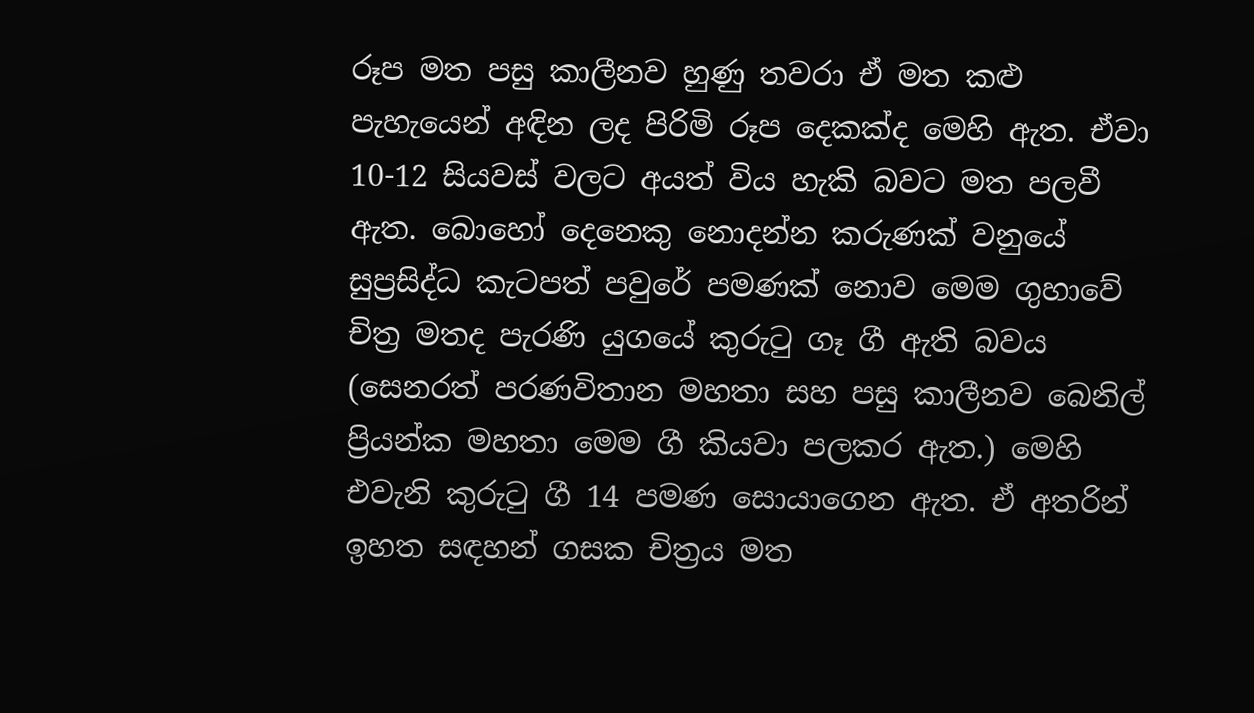රූප මත පසු කාලීනව හුණු තවරා ඒ මත කළු පැහැයෙන් අඳින ලද පිරිමි රූප දෙකක්ද මෙහි ඇත. ඒවා 10-12 සියවස් වලට අයත් විය හැකි බවට මත පලවී ඇත. බොහෝ දෙනෙකු නොදන්න කරුණක් වනුයේ සුප්‍රසිද්ධ කැටපත් පවුරේ පමණක් නොව මෙම ගුහාවේ චිත්‍ර මතද පැරණි යුගයේ කුරුටු ගෑ ගී ඇති බවය (සෙනරත් පරණවිතාන මහතා සහ පසු කාලීනව බෙනිල් ප්‍රියන්ක මහතා මෙම ගී කියවා පලකර ඇත.) මෙහි එවැනි කුරුටු ගී 14 පමණ සොයාගෙන ඇත. ඒ අතරින් ඉහත සඳහන් ගසක චිත්‍රය මත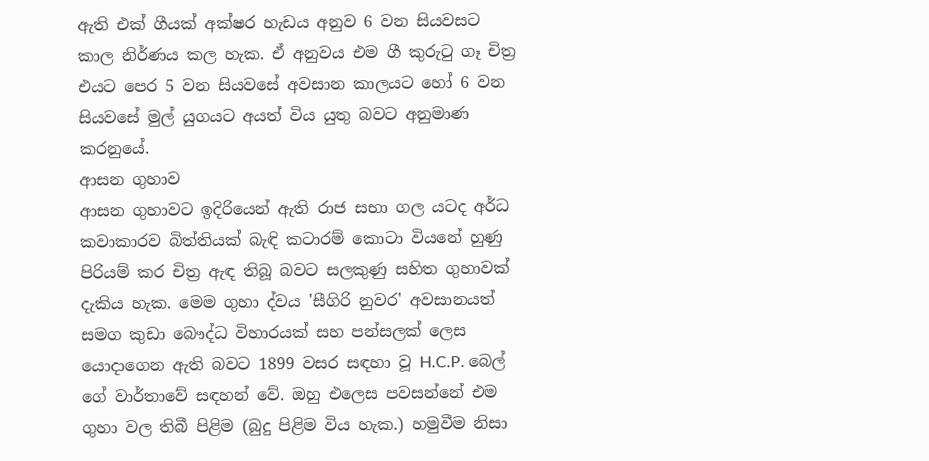ඇති එක් ගීයක් අක්ෂර හැඩය අනුව 6 වන සියවසට කාල නිර්ණය කල හැක. ඒ අනුවය එම ගී කුරුටු ගෑ චිත්‍ර එයට පෙර 5 වන සියවසේ අවසාන කාලයට හෝ 6 වන සියවසේ මුල් යුගයට අයත් විය යුතු බවට අනුමාණ කරනුයේ.
ආසන ගුහාව
ආසන ගුහාවට ඉදිරියෙන් ඇති රාජ සභා ගල යටද අර්ධ කවාකාරව බිත්තියක් බැඳි කටාරම් කොටා වියනේ හුණු පිරියම් කර චිත්‍ර ඇඳ තිබූ බවට සලකුණු සහිත ගුහාවක් දැකිය හැක. මෙම ගුහා ද්වය 'සීගිරි නුවර' අවසානයත් සමග කුඩා බෞද්ධ විහාරයක් සහ පන්සලක් ලෙස යොදාගෙන ඇති බවට 1899 වසර සඳහා වූ H.C.P. බෙල් ගේ වාර්තාවේ සඳහන් වේ. ඔහු එලෙස පවසන්නේ එම ගුහා වල තිබී පිළිම (බුදු පිළිම විය හැක.) හමුවීම නිසා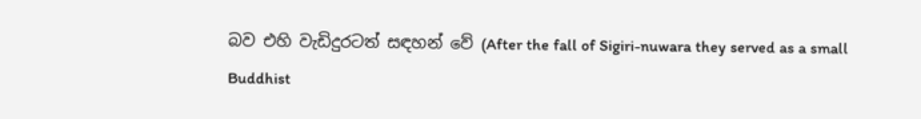බව එහි වැඩිදුරටත් සඳහන් වේ (After the fall of Sigiri-nuwara they served as a small Buddhist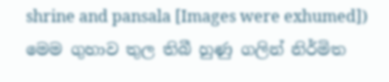shrine and pansala [Images were exhumed]) මෙම ගුහාව තුල තිබී හුණු ගලින් නිර්මිත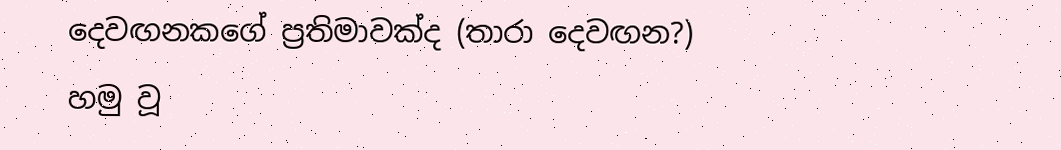දෙවඟනකගේ ප්‍රතිමාවක්ද (තාරා දෙවඟන?) හමු වූ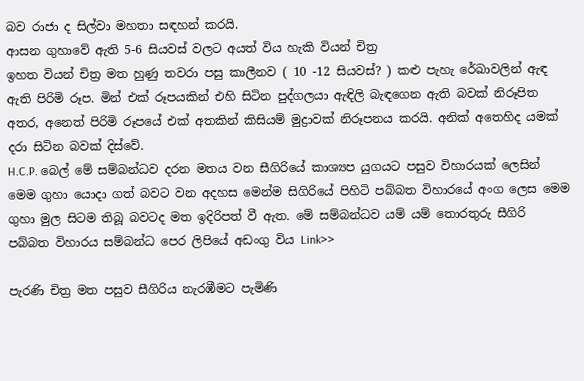බව රාජා ද සිල්වා මහතා සඳහන් කරයි.
ආසන ගුහාවේ ඇති 5-6 සියවස් වලට අයත් විය හැකි වියන් චිත්‍ර
ඉහත වියන් චිත්‍ර මත හුණු තවරා පසු කාලීනව ( 10 -12 සියවස්? ) කළු පැහැ රේඛාවලින් ඇඳ ඇති පිරිමි රූප. මින් එක් රූපයකින් එහි සිටින පුද්ගලයා ඇඳිලි බැඳගෙන ඇති බවක් නිරූපිත අතර, අනෙත් පිරිමි රූපයේ එක් අතකින් කිසියම් මුද්‍රාවක් නිරූපනය කරයි. අනික් අතෙහිද යමක් දරා සිටින බවක් දිස්වේ.
H.C.P. බෙල් මේ සම්බන්ධව දරන මතය වන සීගිරියේ කාශ්‍යප යුගයට පසුව විහාරයක් ලෙසින් මෙම ගුහා යොදා ගත් බවට වන අදහස මෙන්ම සිගිරියේ පිහිටි පබ්බත විහාරයේ අංග ලෙස මෙම ගුහා මුල සිටම තිබූ බවටද මත ඉදිරිපත් වී ඇත. මේ සම්බන්ධව යම් යම් තොරතුරු සීගිරි පබ්බත විහාරය සම්බන්ධ පෙර ලිපියේ අඩංගු විය Link>>

පැරණි චිත්‍ර මත පසුව සීගිරිය නැරඹීමට පැමිණි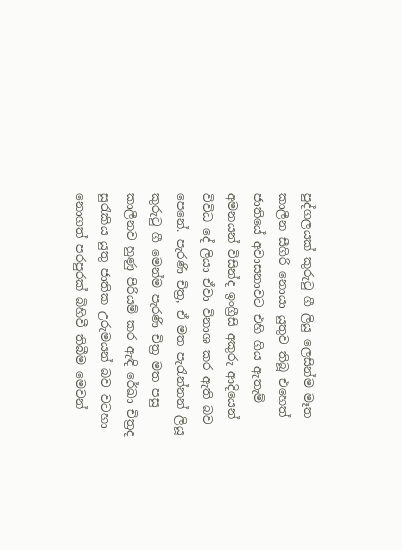පුද්ගලයක් කුරුටු ගී ලියු ලෙසින්ම මෑත කාලීන සීගිරි නොයා යුතුව තිබූ එහෙත් ජාතියේ අවාසනාවට එහි ගිය ඇතැම් අමනයන් විසින්ද ඉංග්‍රීසි අකුරු ආදියෙන් විවිධ දේ ලියා ඒවා විනාශ කර ඇති බව පෙනේ. පැරණි චිත්‍ර, ඒ මත පැරැන්නන් ලියූ කුරුටු ගී මෙන්ම පැරණි චිත්‍ර මත පසු කාලීනව හුණු පිරියම් කර ඇඳි රේඛා චිත්‍රද සුරැකිය යුතු ජාතික උරුමයන් බව වටහා නොගත් පරපුරක් බිහිවී තිබීම මෙවන්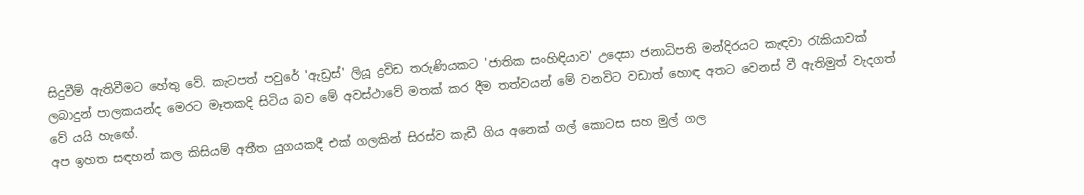සිදුවීම් ඇතිවීමට හේතු වේ. කැටපත් පවුරේ 'ඇඩ්‍රස්' ලියූ ද්‍රවිඩ තරුණියකට 'ජාතික සංහිඳියාව' උදෙසා ජනාධිපති මන්දිරයට කැඳවා රැකියාවක් ලබාදුන් පාලකයන්ද මෙරට මෑතකදි සිටිය බව මේ අවස්ථාවේ මතක් කර දීම තත්වයන් මේ වනවිට වඩාත් හොඳ අතට වෙනස් වී ඇතිමුත් වැදගත් වේ යයි හැඟේ.
අප ඉහත සඳහන් කල කිසියම් අතීත යුගයකදී එක් ගලකින් සිරස්ව කැඩී ගිය අනෙක් ගල් කොටස සහ මුල් ගල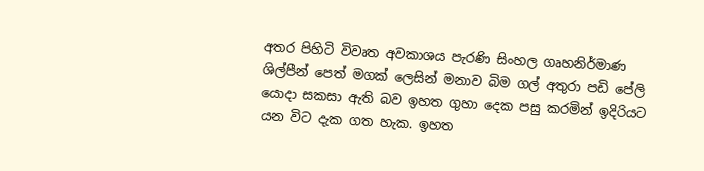අතර පිහිටි විවෘත අවකාශය පැරණි සිංහල ගෘහනිර්මාණ ශිල්පීන් පෙත් මගක් ලෙසින් මනාව බිම ගල් අතුරා පඩි පේලි යොදා සකසා ඇති බව ඉහත ගුහා දෙක පසු කරමින් ඉදිරියට යන විට දැක ගත හැක. ඉහත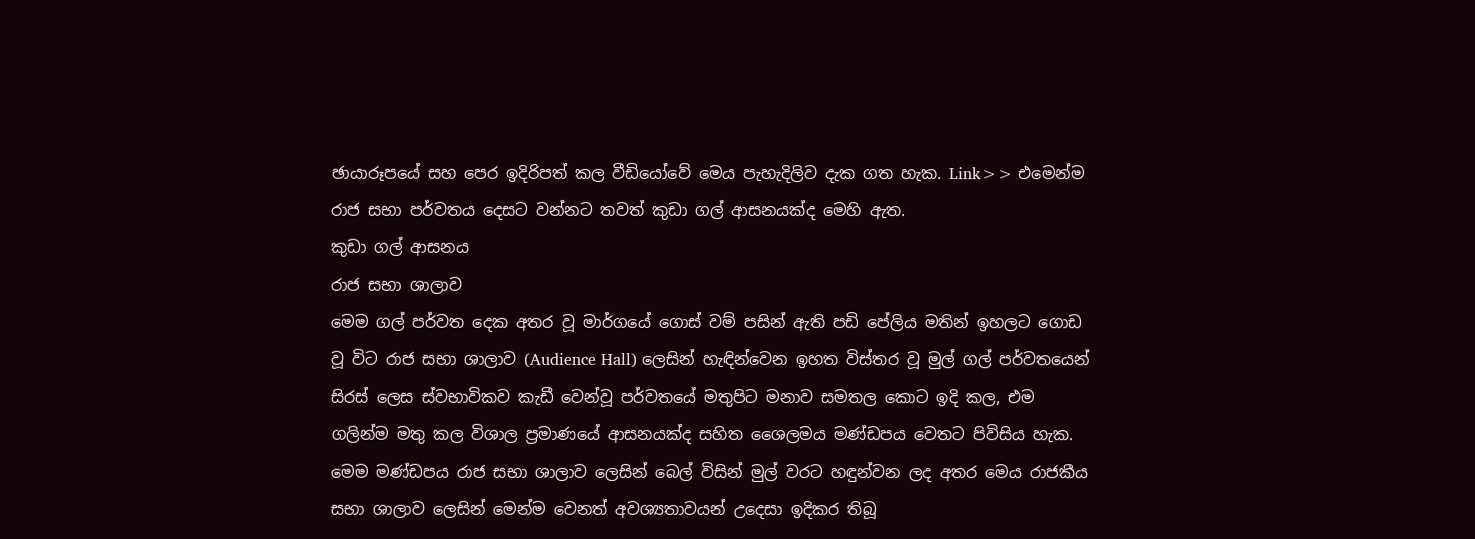ඡායාරූපයේ සහ පෙර ඉදිරිපත් කල වීඩියෝවේ මෙය පැහැදිලිව දැක ගත හැක. Link>> එමෙන්ම රාජ සභා පර්වතය දෙසට වන්නට තවත් කුඩා ගල් ආසනයක්ද මෙහි ඇත.
කුඩා ගල් ආසනය
රාජ සභා ශාලාව
මෙම ගල් පර්වත දෙක අතර වූ මාර්ගයේ ගොස් වම් පසින් ඇති පඩි පේලිය මතින් ඉහලට ගොඩ වූ විට රාජ සභා ශාලාව (Audience Hall) ලෙසින් හැඳින්වෙන ඉහත විස්තර වූ මුල් ගල් පර්වතයෙන් සිරස් ලෙස ස්වභාවිකව කැඩී වෙන්වූ පර්වතයේ මතුපිට මනාව සමතල කොට ඉදි කල, එම ගලින්ම මතු කල විශාල ප්‍රමාණයේ ආසනයක්ද සහිත ශෛලමය මණ්ඩපය වෙතට පිවිසිය හැක. මෙම මණ්ඩපය රාජ සභා ශාලාව ලෙසින් බෙල් විසින් මුල් වරට හඳුන්වන ලද අතර මෙය රාජකීය සභා ශාලාව ලෙසින් මෙන්ම වෙනත් අවශ්‍යතාවයන් උදෙසා ඉදිකර තිබූ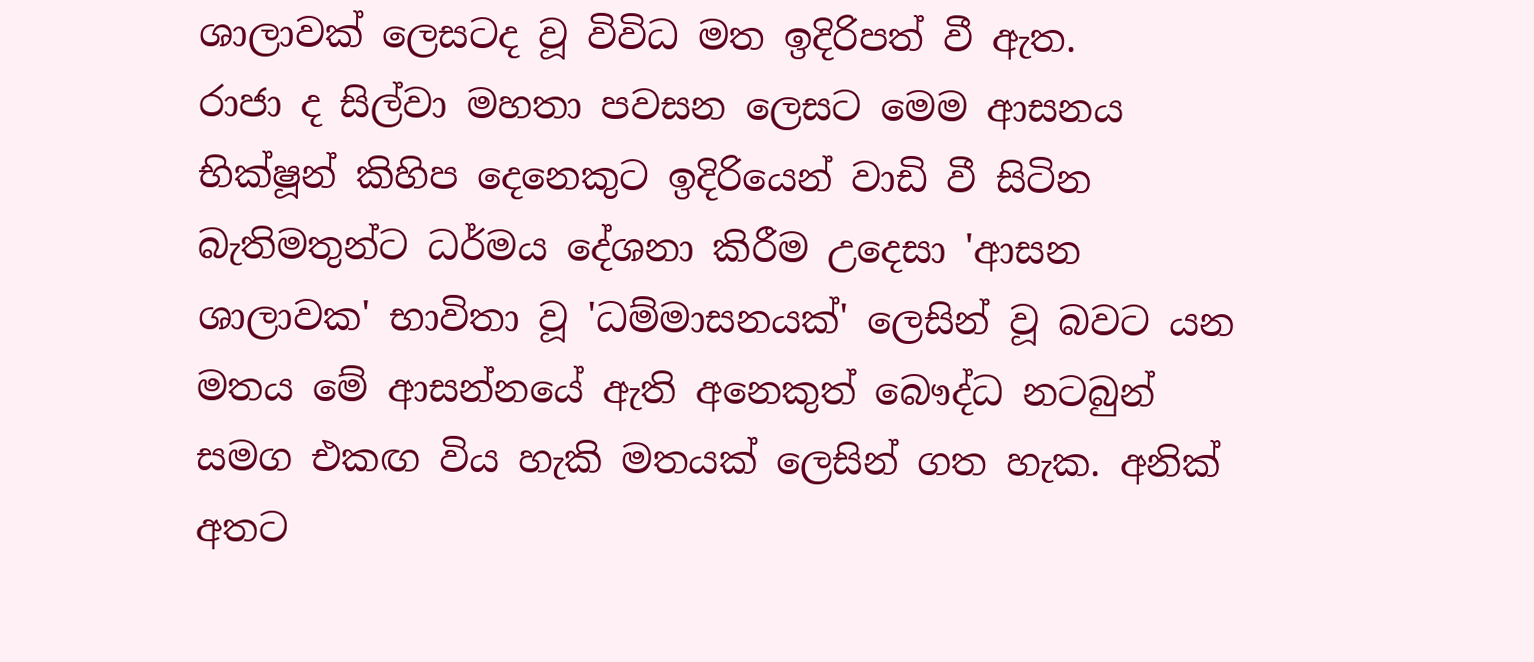ශාලාවක් ලෙසටද වූ විවිධ මත ඉදිරිපත් වී ඇත.
රාජා ද සිල්වා මහතා පවසන ලෙසට මෙම ආසනය භික්ෂූන් කිහිප දෙනෙකුට ඉදිරියෙන් වාඩි වී සිටින බැතිමතුන්ට ධර්මය දේශනා කිරීම උදෙසා 'ආසන ශාලාවක' භාවිතා වූ 'ධම්මාසනයක්' ලෙසින් වූ බවට යන මතය මේ ආසන්නයේ ඇති අනෙකුත් බෞද්ධ නටබුන් සමග එකඟ විය හැකි මතයක් ලෙසින් ගත හැක. අනික් අතට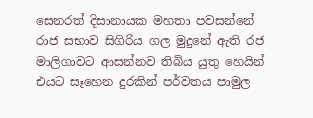සෙනරත් දිසානායක මහතා පවසන්නේ රාජ සභාව සිගිරිය ගල මුදුනේ ඇති රජ මාලිගාවට ආසන්නව තිබිය යුතු හෙයින් එයට සෑහෙන දුරකින් පර්වතය පාමුල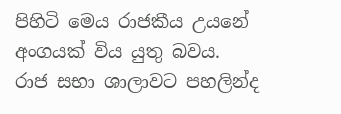පිහිටි මෙය රාජකීය උයනේ අංගයක් විය යුතු බවය.
රාජ සභා ශාලාවට පහලින්ද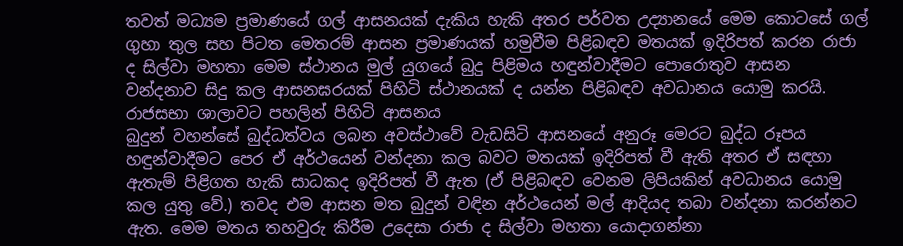තවත් මධ්‍යම ප්‍රමාණයේ ගල් ආසනයක් දැකිය හැකි අතර පර්වත උද්‍යානයේ මෙම කොටසේ ගල් ගුහා තුල සහ පිටත මෙතරම් ආසන ප්‍රමාණයක් හමුවීම පිළිබඳව මතයක් ඉදිරිපත් කරන රාජා ද සිල්වා මහතා මෙම ස්ථානය මුල් යුගයේ බුදු පිළිමය හඳුන්වාදීමට පොරොතුව ආසන වන්දනාව සිදු කල ආසනඝරයක් පිහිටි ස්ථානයක් ද යන්න පිළිබඳව අවධානය යොමු කරයි.
රාජසභා ශාලාවට පහලින් පිහිටි ආසනය
බුදුන් වහන්සේ බුද්ධත්වය ලබන අවස්ථාවේ වැඩසිටි ආසනයේ අනුරූ මෙරට බුද්ධ රූපය හඳුන්වාදීමට පෙර ඒ අර්ථයෙන් වන්දනා කල බවට මතයක් ඉදිරිපත් වී ඇති අතර ඒ සඳහා ඇතැම් පිළිගත හැකි සාධකද ඉදිරිපත් වී ඇත (ඒ පිළිබඳව වෙනම ලිපියකින් අවධානය යොමු කල යුතු වේ.) තවද එම ආසන මත බුදුන් වඳින අර්ථයෙන් මල් ආදියද තබා වන්දනා කරන්නට ඇත. මෙම මතය තහවුරු කිරීම උදෙසා රාජා ද සිල්වා මහතා යොදාගන්නා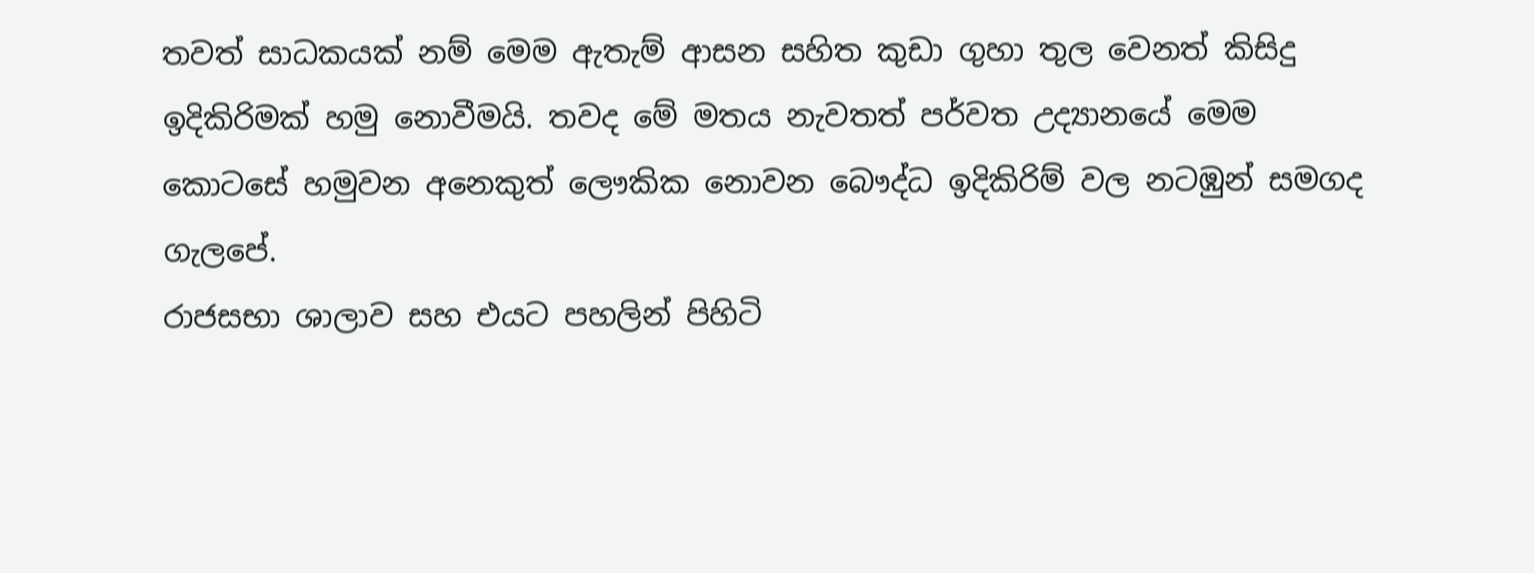තවත් සාධකයක් නම් මෙම ඇතැම් ආසන සහිත කුඩා ගුහා තුල වෙනත් කිසිදු ඉදිකිරිමක් හමු නොවීමයි. තවද මේ මතය නැවතත් පර්වත උද්‍යානයේ මෙම කොටසේ හමුවන අනෙකුත් ලෞකික නොවන බෞද්ධ ඉදිකිරිම් වල නටඹුන් සමගද ගැලපේ.
රාජසභා ශාලාව සහ එයට පහලින් පිහිටි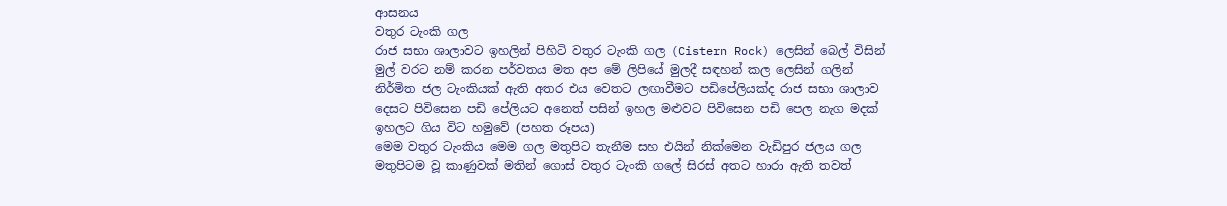ආසනය
වතුර ටැංකි ගල
රාජ සභා ශාලාවට ඉහලින් පිහිටි වතුර ටැංකි ගල (Cistern Rock) ලෙසින් බෙල් විසින් මුල් වරට නම් කරන පර්වතය මත අප මේ ලිපියේ මුලදී සඳහන් කල ලෙසින් ගලින් නිර්මිත ජල ටැංකියක් ඇති අතර එය වෙතට ලඟාවීමට පඩිපේලියක්ද රාජ සභා ශාලාව දෙසට පිවිසෙන පඩි පේලියට අනෙත් පසින් ඉහල මළුවට පිවිසෙන පඩි පෙල නැග මදක් ඉහලට ගිය විට හමුවේ (පහත රූපය)
මෙම වතුර ටැංකිය මෙම ගල මතුපිට තැනීම සහ එයින් නික්මෙන වැඩිපුර ජලය ගල මතුපිටම වූ කාණුවක් මතින් ගොස් වතුර ටැංකි ගලේ සිරස් අතට හාරා ඇති තවත්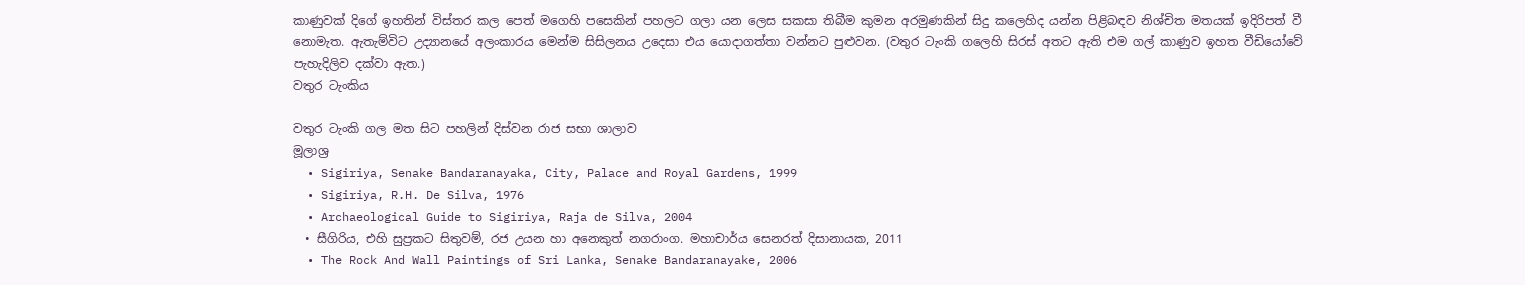කාණුවක් දිගේ ඉහතින් විස්තර කල පෙත් මගෙහි පසෙකින් පහලට ගලා යන ලෙස සකසා තිබීම කුමන අරමුණකින් සිදු කලෙහිද යන්න පිළිබඳව නිශ්චිත මතයක් ඉදිරිපත් වී නොමැත. ඇතැම්විට උද්‍යානයේ අලංකාරය මෙන්ම සිසිලනය උදෙසා එය යොදාගත්තා වන්නට පුළුවන. (වතුර ටැංකි ගලෙහි සිරස් අතට ඇති එම ගල් කාණුව ඉහත වීඩියෝවේ පැහැදිලිව දක්වා ඇත.)
වතුර ටැංකිය

වතුර ටැංකි ගල මත සිට පහලින් දිස්වන රාජ සභා ශාලාව
මූලාශ්‍ර
  • Sigiriya, Senake Bandaranayaka, City, Palace and Royal Gardens, 1999
  • Sigiriya, R.H. De Silva, 1976
  • Archaeological Guide to Sigiriya, Raja de Silva, 2004
  • සීගිරිය, එහි සුප්‍රකට සිතුවම්, රජ උයන හා අනෙකුත් නගරාංග. මහාචාර්ය සෙනරත් දිසානායක, 2011
  • The Rock And Wall Paintings of Sri Lanka, Senake Bandaranayake, 2006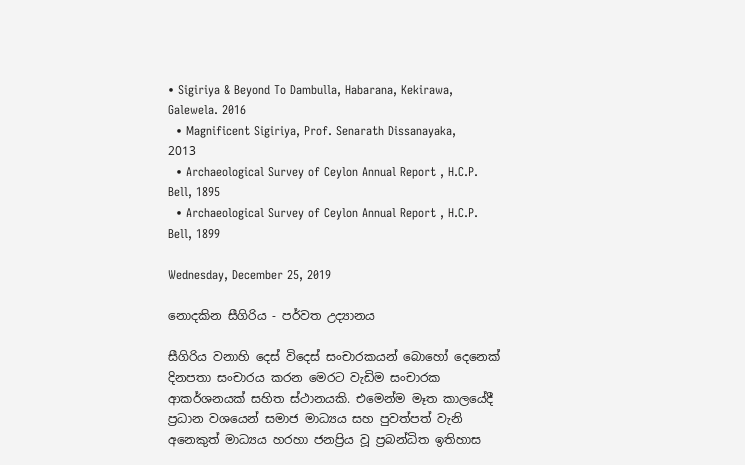• Sigiriya & Beyond To Dambulla, Habarana, Kekirawa, Galewela. 2016
  • Magnificent Sigiriya, Prof. Senarath Dissanayaka, 2013
  • Archaeological Survey of Ceylon Annual Report , H.C.P. Bell, 1895
  • Archaeological Survey of Ceylon Annual Report , H.C.P. Bell, 1899

Wednesday, December 25, 2019

නොදකින සීගිරිය - පර්වත උද්‍යානය

සීගිරිය වනාහි දෙස් විදෙස් සංචාරකයන් බොහෝ දෙනෙක් දිනපතා සංචාරය කරන මෙරට වැඩිම සංචාරක ආකර්ශනයක් සහිත ස්ථානයකි. එමෙන්ම මෑත කාලයේදී ප්‍රධාන වශයෙන් සමාජ මාධ්‍යය සහ පුවත්පත් වැනි අනෙකුත් මාධ්‍යය හරහා ජනප්‍රිය වූ ප්‍රබන්ධිත ඉතිහාස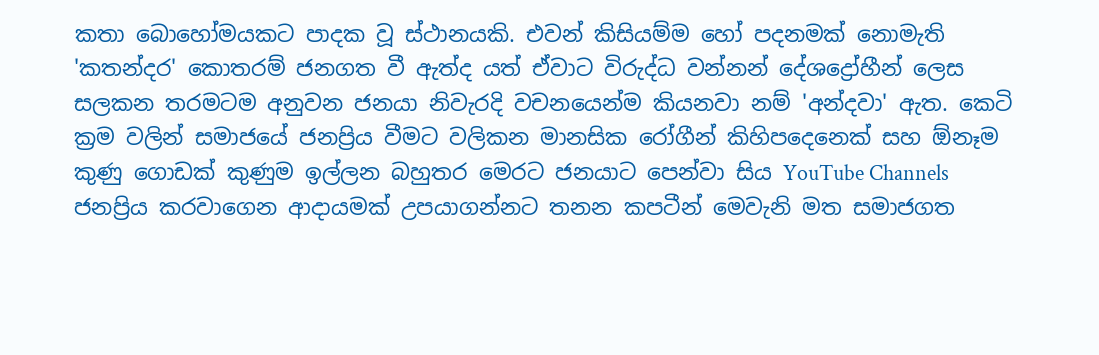කතා බොහෝමයකට පාදක වූ ස්ථානයකි. එවන් කිසියම්ම හෝ පදනමක් නොමැති 'කතන්දර' කොතරම් ජනගත වී ඇත්ද යත් ඒවාට විරුද්ධ වන්නන් දේශද්‍රෝහීන් ලෙස සලකන තරමටම අනුවන ජනයා නිවැරදි වචනයෙන්ම කියනවා නම් 'අන්දවා' ඇත. කෙටි ක්‍රම වලින් සමාජයේ ජනප්‍රිය වීමට වලිකන මානසික රෝගීන් කිහිපදෙනෙක් සහ ඕනෑම කුණු ගොඩක් කුණුම ඉල්ලන බහුතර මෙරට ජනයාට පෙන්වා සිය YouTube Channels ජනප්‍රිය කරවාගෙන ආදායමක් උපයාගන්නට තනන කපටීන් මෙවැනි මත සමාජගත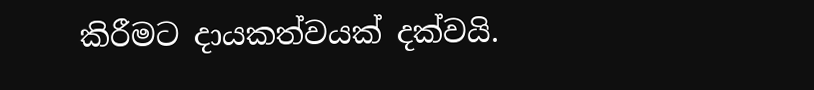කිරීමට දායකත්වයක් දක්වයි.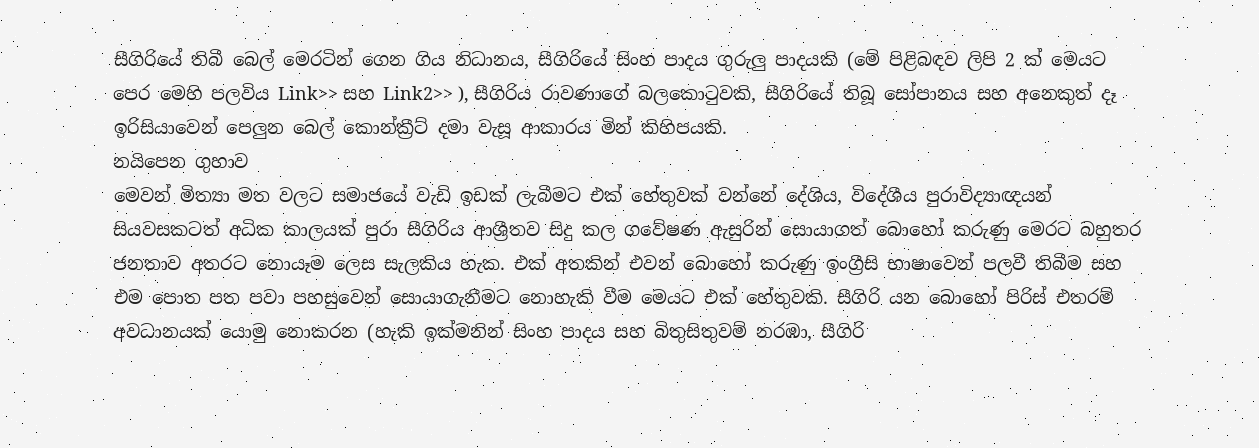සීගිරියේ තිබී බෙල් මෙරටින් ගෙන ගිය නිධානය, සීගිරියේ සිංහ පාදය ගුරුලු පාදයකි (මේ පිළිබඳව ලිපි 2 ක් මෙයට පෙර මෙහි පලවිය Link>> සහ Link2>> ), සීගිරිය රාවණාගේ බලකොටුවකි, සීගිරියේ තිබූ සෝපානය සහ අනෙකුත් දෑ ඉරිසියාවෙන් පෙලුන බෙල් කොන්ක්‍රීට් දමා වැසූ ආකාරය මින් කිහිපයකි.
නයිපෙන ගුහාව
මෙවන් මිත්‍යා මත වලට සමාජයේ වැඩි ඉඩක් ලැබීමට එක් හේතුවක් වන්නේ දේශිය, විදේශීය පුරාවිද්‍යාඥයන් සියවසකටත් අධික කාලයක් පුරා සීගිරිය ආශ්‍රීතව සිදු කල ගවේෂණ ඇසුරින් සොයාගත් බොහෝ කරුණු මෙරට බහුතර ජනතාව අතරට නොයෑම ලෙස සැලකිය හැක. එක් අතකින් එවන් බොහෝ කරුණු ඉංග්‍රීසි භාෂාවෙන් පලවී තිබීම සහ එම පොත පත පවා පහසුවෙන් සොයාගැනීමට නොහැකි වීම මෙයට එක් හේතුවකි. සීගිරි යන බොහෝ පිරිස් එතරම් අවධානයක් යොමු නොකරන (හැකි ඉක්මනින් සිංහ පාදය සහ බිතුසිතුවම් නරඹා, සීගිරි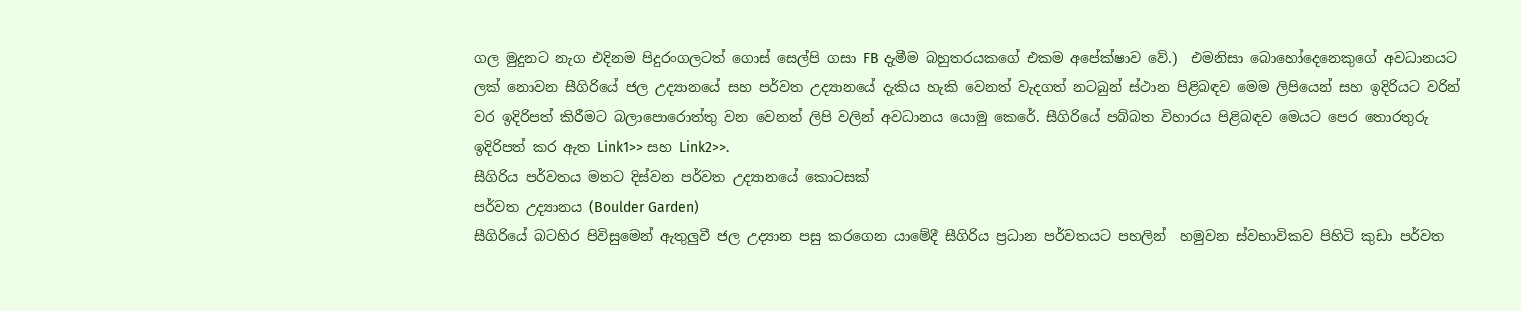ගල මුදුනට නැග එදිනම පිදුරංගලටත් ගොස් සෙල්පි ගසා FB දැමීම බහුතරයකගේ එකම අපේක්ෂාව වේ.)  එමනිසා බොහෝදෙනෙකුගේ අවධානයට ලක් නොවන සීගිරියේ ජල උද්‍යානයේ සහ පර්වත උද්‍යානයේ දැකිය හැකි වෙනත් වැදගත් නටබුන් ස්ථාන පිළිබඳව මෙම ලිපියෙන් සහ ඉදිරියට වරින් වර ඉදිරිපත් කිරීමට බලාපොරොත්තු වන වෙනත් ලිපි වලින් අවධානය යොමු කෙරේ. සීගිරියේ පබ්බත විහාරය පිළිබඳව මෙයට පෙර තොරතුරු ඉදිරිපත් කර ඇත Link1>> සහ Link2>>.
සීගිරිය පර්වතය මතට දිස්වන පර්වත උද්‍යානයේ කොටසක්
පර්වත උද්‍යානය (Boulder Garden)
සීගිරියේ බටහිර පිවිසුමෙන් ඇතුලුවී ජල උද්‍යාන පසු කරගෙන යාමේදී සීගිරිය ප්‍රධාන පර්වතයට පහලින්  හමුවන ස්වභාවිකව පිහිටි කුඩා පර්වත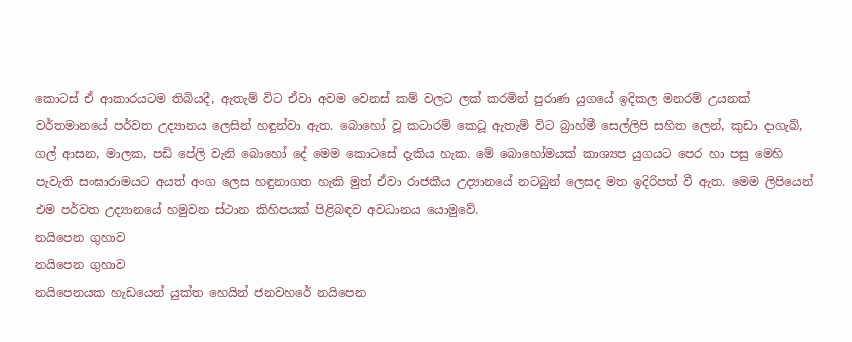කොටස් ඒ ආකාරයටම තිබියදී, ඇතැම් විට ඒවා අවම වෙනස් කම් වලට ලක් කරමින් පුරාණ යුගයේ ඉදිකල මනරම් උයනක් වර්තමානයේ පර්වත උද්‍යානය ලෙසින් හඳුන්වා ඇත. බොහෝ වූ කටාරම් කෙටූ ඇතැම් විට බ්‍රාහ්මී සෙල්ලිපි සහිත ලෙන්, කුඩා දාගැබ්, ගල් ආසන, මාලක, පඩි පේලි වැනි බොහෝ දේ මෙම කොටසේ දැකිය හැක. මේ බොහෝමයක් කාශ්‍යප යුගයට පෙර හා පසු මෙහි පැවැති සංඝාරාමයට අයත් අංග ලෙස හඳුනාගත හැකි මුත් ඒවා රාජකීය උද්‍යානයේ නටබුන් ලෙසද මත ඉදිරිපත් වී ඇත. මෙම ලිපියෙන් එම පර්වත උද්‍යානයේ හමුවන ස්ථාන කිහිපයක් පිළිබඳව අවධානය යොමුවේ.
නයිපෙන ගුහාව
නයිපෙන ගුහාව
නයිපෙනයක හැඩයෙන් යුක්ත හෙයින් ජනවහරේ නයිපෙන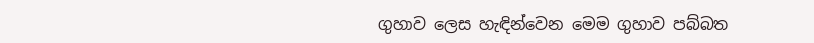ගුහාව ලෙස හැඳින්වෙන මෙම ගුහාව පබ්බත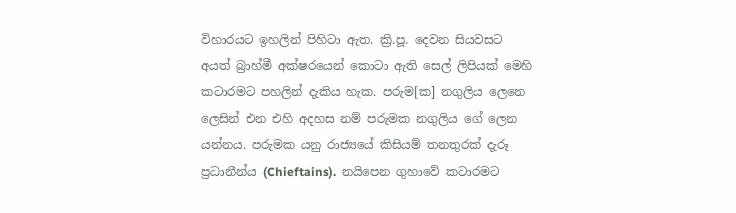විහාරයට ඉහලින් පිහිටා ඇත. ක්‍රි.පූ. දෙවන සියවසට අයත් බ්‍රාහ්මී අක්ෂරයෙන් කොටා ඇති සෙල් ලිපියක් මෙහි කටාරමට පහලින් දැකිය හැක. පරුම[ක] නගුලිය ලෙනෙ ලෙසින් එන එහි අදහස නම් පරුමක නගුලිය ගේ ලෙන යන්නය. පරුමක යනු රාජ්‍යයේ කිසියම් තනතුරක් දැරූ ප්‍රධානීන්ය (Chieftains).  නයිපෙන ගුහාවේ කටාරමට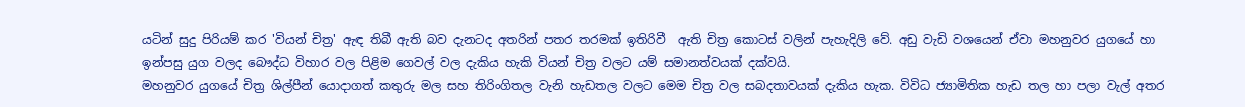යටින් සුදු පිරියම් කර 'වියන් චිත්‍ර' ඇඳ තිබී ඇති බව දැනටද අතරින් පතර තරමක් ඉතිරිවී  ඇති චිත්‍ර කොටස් වලින් පැහැදිලි වේ. අඩු වැඩි වශයෙන් ඒවා මහනුවර යුගයේ හා ඉන්පසු යුග වලද බෞද්ධ විහාර වල පිළිම ගෙවල් වල දැකිය හැකි වියන් චිත්‍ර වලට යම් සමානත්වයක් දක්වයි.
මහනුවර යුගයේ චිත්‍ර ශිල්පීන් යොදාගත් කතුරු මල සහ තිරිංගිතල වැනි හැඩතල වලට මෙම චිත්‍ර වල සබදතාවයක් දැකිය හැක. විවිධ ජ්‍යාමිතික හැඩ තල හා පලා වැල් අතර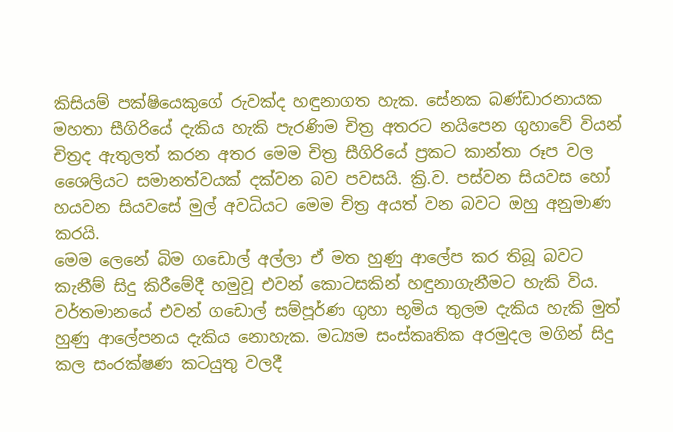කිසියම් පක්ෂියෙකුගේ රුවක්ද හඳුනාගත හැක. සේනක බණ්ඩාරනායක මහතා සීගිරියේ දැකිය හැකි පැරණිම චිත්‍ර අතරට නයිපෙන ගුහාවේ වියන් චිත්‍රද ඇතුලත් කරන අතර මෙම චිත්‍ර සීගිරියේ ප්‍රකට කාන්තා රූප වල ශෛලියට සමානත්වයක් දක්වන බව පවසයි. ක්‍රි.ව. පස්වන සියවස හෝ හයවන සියවසේ මුල් අවධියට මෙම චිත්‍ර අයත් වන බවට ඔහු අනුමාණ කරයි.
මෙම ලෙනේ බිම ගඩොල් අල්ලා ඒ මත හුණු ආලේප කර තිබූ බවට කැනීම් සිදු කිරීමේදී හමුවූ එවන් කොටසකින් හඳුනාගැනීමට හැකි විය. වර්තමානයේ එවන් ගඩොල් සම්පූර්ණ ගුහා භූමිය තුලම දැකිය හැකි මුත් හුණු ආලේපනය දැකිය නොහැක. මධ්‍යම සංස්කෘතික අරමුදල මගින් සිදු කල සංරක්ෂණ කටයුතු වලදී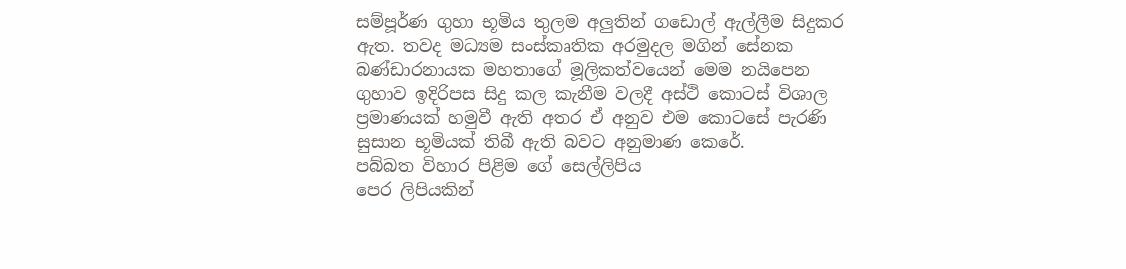සම්පූර්ණ ගුහා භූමිය තුලම අලුතින් ගඩොල් ඇල්ලීම සිදුකර ඇත. තවද මධ්‍යම සංස්කෘතික අරමුදල මගින් සේනක බණ්ඩාරනායක මහතාගේ මූලිකත්වයෙන් මෙම නයිපෙන ගුහාව ඉදිරිපස සිදු කල කැනීම වලදී අස්ථි කොටස් විශාල ප්‍රමාණයක් හමුවී ඇති අතර ඒ අනුව එම කොටසේ පැරණි සුසාන භූමියක් තිබී ඇති බවට අනුමාණ කෙරේ.
පබ්බත විහාර පිළිම ගේ සෙල්ලිපිය
පෙර ලිපියකින්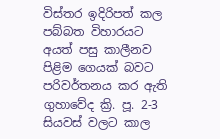විස්තර ඉදිරිපත් කල පබ්බත විහාරයට අයත් පසු කාලීනව පිළිම ගෙයක් බවට පරිවර්තනය කර ඇති ගුහාවේද ක්‍රි. පූ. 2-3 සියවස් වලට කාල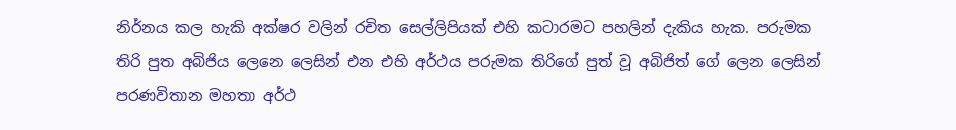නිර්නය කල හැකි අක්ෂර වලින් රචිත සෙල්ලිපියක් එහි කටාරමට පහලින් දැකිය හැක. පරුමක තිරි පුත අබිජිය ලෙනෙ ලෙසින් එන එහි අර්ථය පරුමක තිරිගේ පුත් වූ අබිජිත් ගේ ලෙන ලෙසින් පරණවිතාන මහතා අර්ථ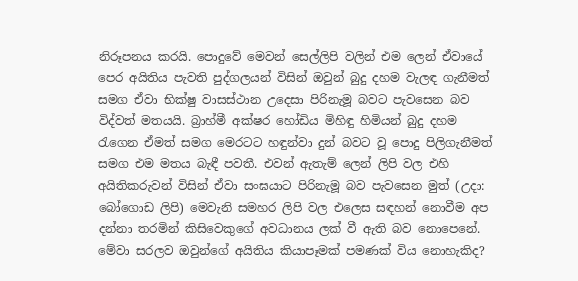නිරූපනය කරයි. පොදුවේ මෙවන් සෙල්ලිපි වලින් එම ලෙන් ඒවායේ පෙර අයිතිය පැවති පුද්ගලයන් විසින් ඔවුන් බුදු දහම වැලඳ ගැනීමත් සමග ඒවා භික්ෂු වාසස්ථාන උදෙසා පිරිනැමූ බවට පැවසෙන බව විද්වත් මතයයි. බ්‍රාහ්මී අක්ෂර හෝඩිය මිහිඳු හිමියන් බුදු දහම රැගෙන ඒමත් සමග මෙරටට හඳුන්වා දුන් බවට වූ පොදු පිලිගැනීමත් සමග එම මතය බැඳී පවතී. එවන් ඇතැම් ලෙන් ලිපි වල එහි අයිතිකරුවන් විසින් ඒවා සංඝයාට පිරිනැමූ බව පැවසෙන මුත් (උදා: බෝගොඩ ලිපි) මෙවැනි සමහර ලිපි වල එලෙස සඳහන් නොවීම අප දන්නා තරමින් කිසිවෙකුගේ අවධාන‍ය ලක් වී ඇති බව නොපෙනේ. මේවා සරලව ඔවුන්ගේ අයිතිය කියාපෑමක් පමණක් විය නොහැකිද?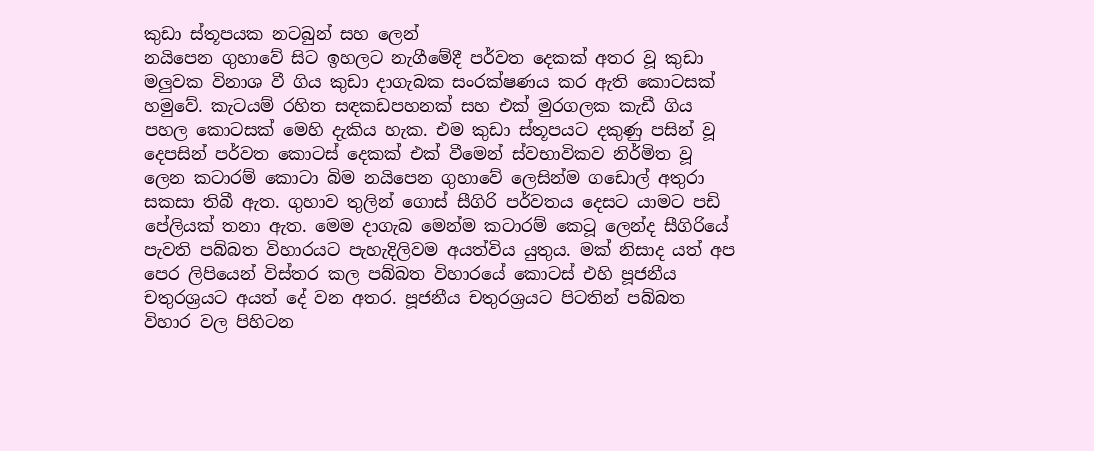කුඩා ස්තූපයක නටබුන් සහ ලෙන්
නයිපෙන ගුහාවේ සිට ඉහලට නැගීමේදී පර්වත දෙකක් අතර වූ කුඩා මලුවක විනාශ වී ගිය කුඩා දාගැබක සංරක්ෂණය කර ඇති කොටසක් හමුවේ. කැටයම් රහිත සඳකඩපහනක් සහ එක් මුරගලක කැඩී ගිය පහල කොටසක් මෙහි දැකිය හැක. එම කුඩා ස්තූපයට දකුණු පසින් වූ දෙපසින් පර්වත කොටස් දෙකක් එක් වීමෙන් ස්වභාවිකව නිර්මිත වූ ලෙන කටාරම් කොටා බිම නයිපෙන ගුහාවේ ලෙසින්ම ගඩොල් අතුරා සකසා තිබී ඇත. ගුහාව තුලින් ගොස් සීගිරි පර්වතය දෙසට යාමට පඩි පේලියක් තනා ඇත. මෙම දාගැබ මෙන්ම කටාරම් කෙටූ ලෙන්ද සීගිරියේ පැවති පබ්බත විහාරයට පැහැදිලිවම අයත්විය යුතුය. මක් නිසාද යත් අප පෙර ලිපියෙන් විස්තර කල පබ්බත විහාරයේ කොටස් එහි පූජනීය චතුරශ්‍රයට අයත් දේ වන අතර. පූජනීය චතුරශ්‍රයට පිටතින් පබ්බත විහාර වල පිහිටන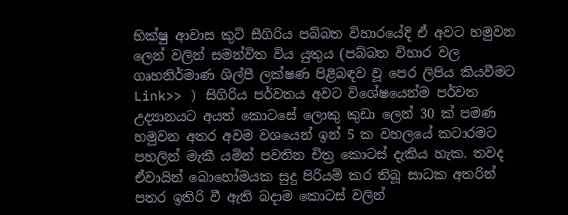භික්ෂු ආවාස කුටි සීගිරිය පබ්බත විහාරයේදි ඒ අවට හමුවන ලෙන් වලින් සමන්විත විය යුතුය (පබ්බත විහාර වල ගෘහනිර්මාණ ශිල්පී ලක්ෂණ පිළිබඳව වූ පෙර ලිපිය කියවීමට Link>> ) සිගිරිය පර්වතය අවට විශේෂයෙන්ම පර්වත උද්‍යානයට අයත් කොටසේ ලොකු කුඩා ලෙන් 30 ක් පමණ හමුවන අතර අවම වශයෙන් ඉන් 5 ක වහලයේ කටාරමට පහලින් මැකී යමින් පවතින චිත්‍ර කොටස් දැකිය හැක. තවද ඒවායින් බොහෝමයක සුදු පිරියම් කර තිබූ සාධක අතරින් පතර ඉතිරි වී ඇති බදාම කොටස් වලින්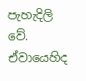පැහැදිලි වේ. ඒවායෙහිද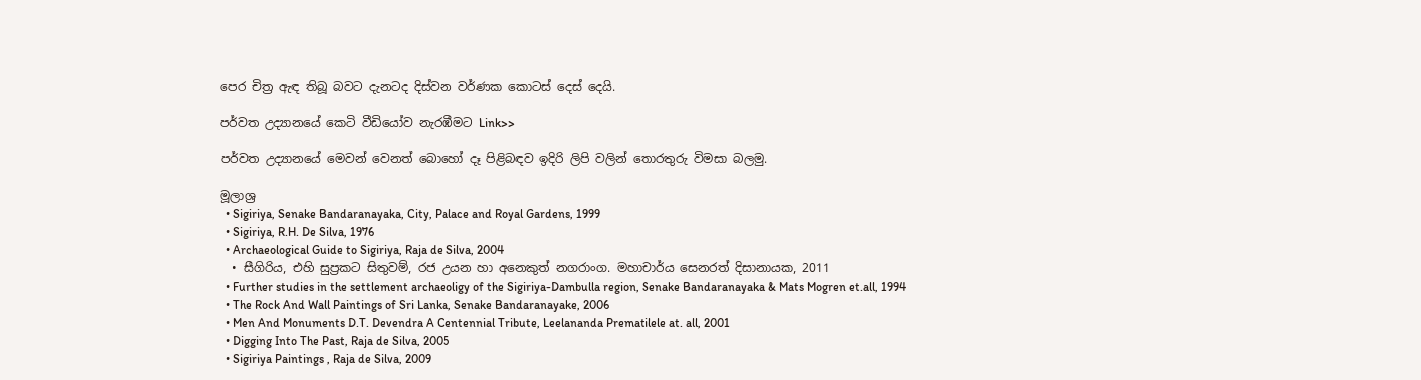පෙර චිත්‍ර ඇඳ තිබූ බවට දැනටද දිස්වන වර්ණක කොටස් දෙස් දෙයි.

පර්වත උද්‍යානයේ කෙටි වීඩියෝව නැරඹීමට Link>>

පර්වත උද්‍යානයේ මෙවන් වෙනත් බොහෝ දෑ පිළිබඳව ඉදිරි ලිපි වලින් තොරතුරු විමසා බලමු.

මූලාශ්‍ර
  • Sigiriya, Senake Bandaranayaka, City, Palace and Royal Gardens, 1999
  • Sigiriya, R.H. De Silva, 1976
  • Archaeological Guide to Sigiriya, Raja de Silva, 2004
  • සීගිරිය, එහි සුප්‍රකට සිතුවම්, රජ උයන හා අනෙකුත් නගරාංග. මහාචාර්ය සෙනරත් දිසානායක, 2011
  • Further studies in the settlement archaeoligy of the Sigiriya-Dambulla region, Senake Bandaranayaka & Mats Mogren et.all, 1994
  • The Rock And Wall Paintings of Sri Lanka, Senake Bandaranayake, 2006
  • Men And Monuments D.T. Devendra A Centennial Tribute, Leelananda Prematilele at. all, 2001
  • Digging Into The Past, Raja de Silva, 2005
  • Sigiriya Paintings , Raja de Silva, 2009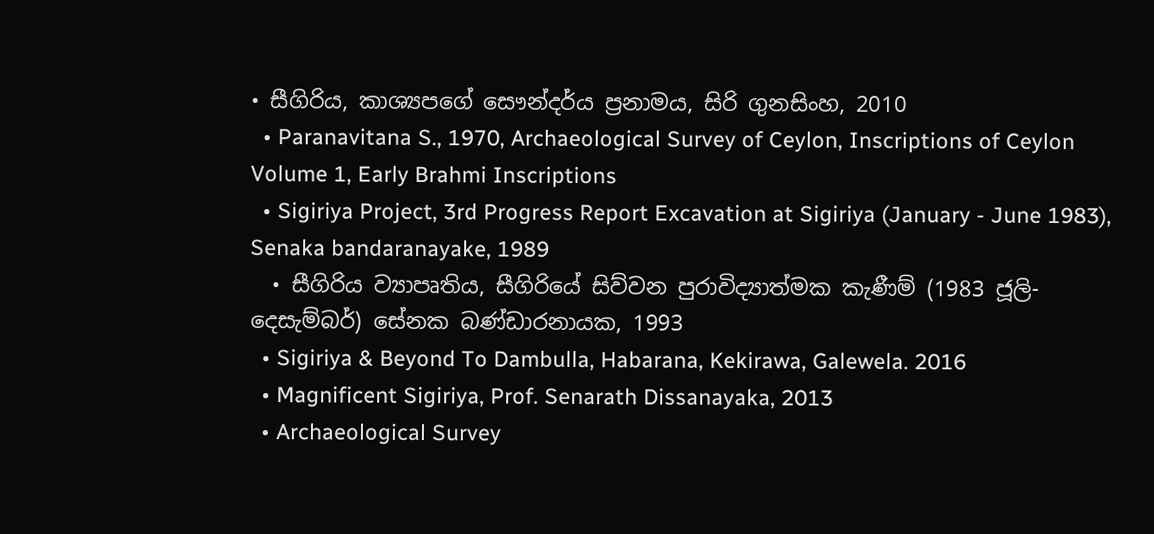• සීගිරිය, කාශ්‍යපගේ සෞන්දර්ය ප්‍රනාමය, සිරි ගුනසිංහ, 2010
  • Paranavitana S., 1970, Archaeological Survey of Ceylon, Inscriptions of Ceylon Volume 1, Early Brahmi Inscriptions
  • Sigiriya Project, 3rd Progress Report Excavation at Sigiriya (January - June 1983), Senaka bandaranayake, 1989
  • සීගිරිය ව්‍යාපෘතිය, සීගිරියේ සිව්වන පුරාවිද්‍යාත්මක කැණීම් (1983 ජූලි-දෙසැම්බර්) සේනක බණ්ඩාරනායක, 1993
  • Sigiriya & Beyond To Dambulla, Habarana, Kekirawa, Galewela. 2016
  • Magnificent Sigiriya, Prof. Senarath Dissanayaka, 2013
  • Archaeological Survey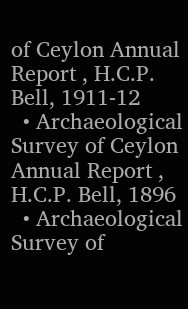of Ceylon Annual Report , H.C.P. Bell, 1911-12
  • Archaeological Survey of Ceylon Annual Report , H.C.P. Bell, 1896
  • Archaeological Survey of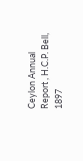Ceylon Annual Report , H.C.P. Bell, 1897